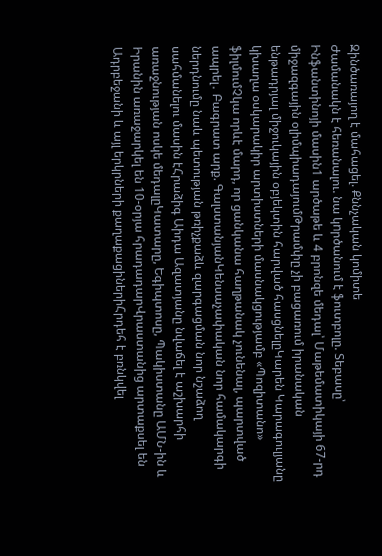Զինծառայող է մահացել. Քննչական կոմիտե
Ժամանակն է հեռանալու. նա կnրծանում է ֆուտբոլը. Տեբասը՝ Ինֆանտինոյի մասին1 արծաթե և 4 բրոնզե մեդալ՝ Մաթեմատիկայի 67-րդ միջազգային օլիմպիադայումԹրամփը չի բացառում իրանական ենթադրյալ միջուկային օբյեկտին հարված հասցնելըԿարեն Կարագուլյանը կխաղա օսկարակիր արտիստների մասնակցությամբ «Պոզիտանո» ֆիլմումՉկա որևէ մարդ, որ ցանկանա հաղթանակ չունենալ, պարտված ապրել․ Բագրատ արք. ԳալստանյանԿենսաչափական նոր համակարգի ներդնումը նաև պետության թռիչքաձև զարգացման նոր նշաձող սահմանելու մասին էՀրաձիգ Աիդա Ազատյանը նվաճել է աշխարհի առաջնության ոսկե մեդալըԿատարը, Եգիպտոսը, Պակիստանը ԱՄՆ-ին և Իրանին առաջարկել են 10-օրյա հրադադարՎրաստանից արտաքսել են Ադրբեջանի և այլ երկրների քաղաքացիներիՀրդեհ է բռնկվել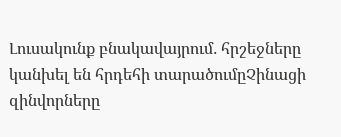Լուսակունք բնակավայրում․ հրշեջները կանխել են հրդեհի տարածումըՉինացի զինվորները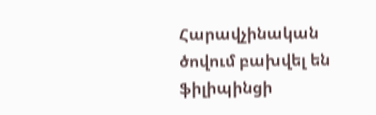Հարավչինական ծովում բախվել են ֆիլիպինցի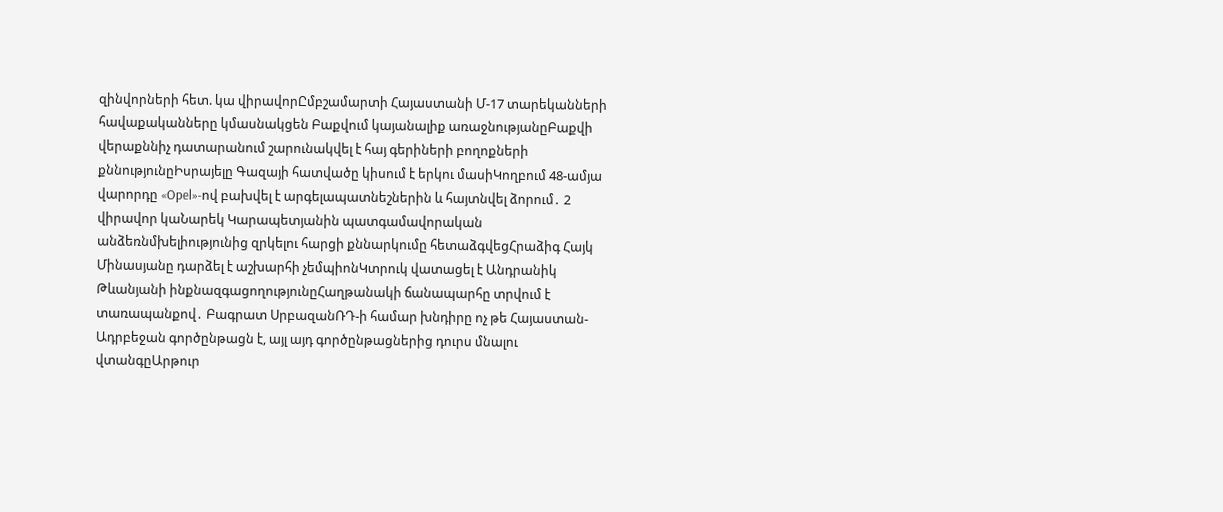զինվորների հետ. կա վիրավորԸմբշամարտի Հայաստանի Մ-17 տարեկանների հավաքականները կմասնակցեն Բաքվում կայանալիք առաջնությանըԲաքվի վերաքննիչ դատարանում շարունակվել է հայ գերիների բողոքների քննությունըԻսրայելը Գազայի հատվածը կիսում է երկու մասիԿողբում 48-ամյա վարորդը «Opel»-ով բախվել է արգելապատնեշներին և հայտնվել ձորում․ 2 վիրավոր կաՆարեկ Կարապետյանին պատգամավորական անձեռնմխելիությունից զրկելու հարցի քննարկումը հետաձգվեցՀրաձիգ Հայկ Մինասյանը դարձել է աշխարհի չեմպիոնԿտրուկ վատացել է Անդրանիկ Թևանյանի ինքնազգացողությունըՀաղթանակի ճանապարհը տրվում է տառապանքով․ Բագրատ ՍրբազանՌԴ-ի համար խնդիրը ոչ թե Հայաստան-Ադրբեջան գործընթացն է, այլ այդ գործընթացներից դուրս մնալու վտանգըԱրթուր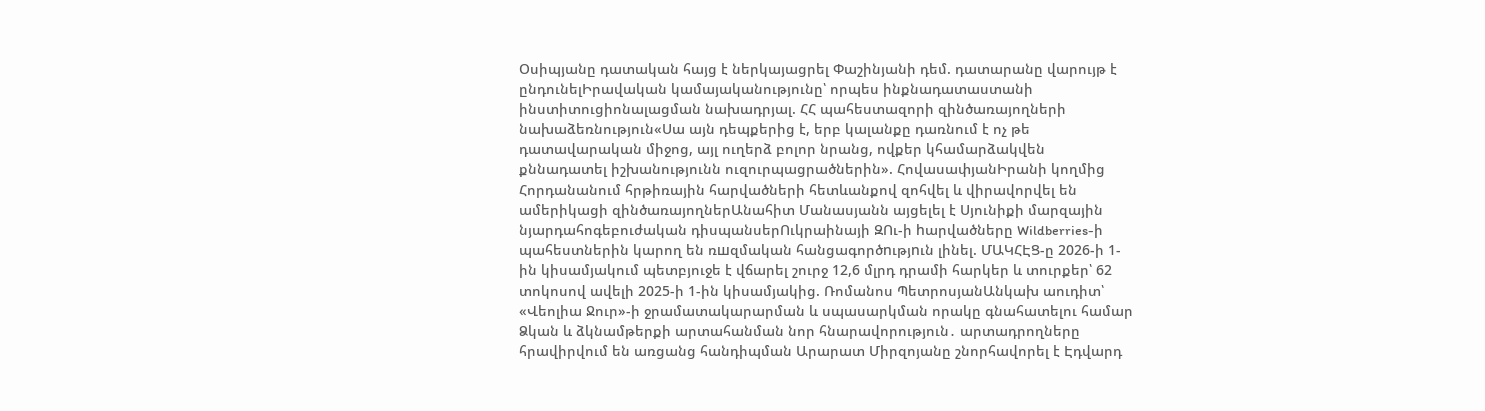Օսիպյանը դատական հայց է ներկայացրել Փաշինյանի դեմ. դատարանը վարույթ է ընդունելԻրավական կամայականությունը՝ որպես ինքնադատաստանի ինստիտուցիոնալացման նախադրյալ. ՀՀ պահեստազորի զինծառայողների նախաձեռնություն«Սա այն դեպքերից է, երբ կալանքը դառնում է ոչ թե դատավարական միջոց, այլ ուղերձ բոլոր նրանց, ովքեր կհամարձակվեն քննադատել իշխանությունն ուզուրպացրածներին». ՀովասափյանԻրանի կողմից Հորդանանում հրթիռային հարվածների հետևանքով զոհվել և վիրավորվել են ամերիկացի զինծառայողներԱնահիտ Մանասյանն այցելել է Սյունիքի մարզային նյարդահոգեբուժական դիսպանսերՈւկրաինայի ԶՈւ-ի hարվածները Wildberries-ի պահեստներին կարող են ռшզմական հանցագործnւթյnւն լինել. ՄԱԿՀԷՑ-ը 2026-ի 1-ին կիսամյակում պետբյուջե է վճարել շուրջ 12,6 մլրդ դրամի հարկեր և տուրքեր՝ 62 տոկոսով ավելի 2025-ի 1-ին կիսամյակից. Ռոմանոս ՊետրոսյանԱնկախ աուդիտ՝ «Վեոլիա Ջուր»-ի ջրամատակարարման և սպասարկման որակը գնահատելու համար Ձկան և ձկնամթերքի արտահանման նոր հնարավորություն․ արտադրողները հրավիրվում են առցանց հանդիպման Արարատ Միրզոյանը շնորհավորել է Էդվարդ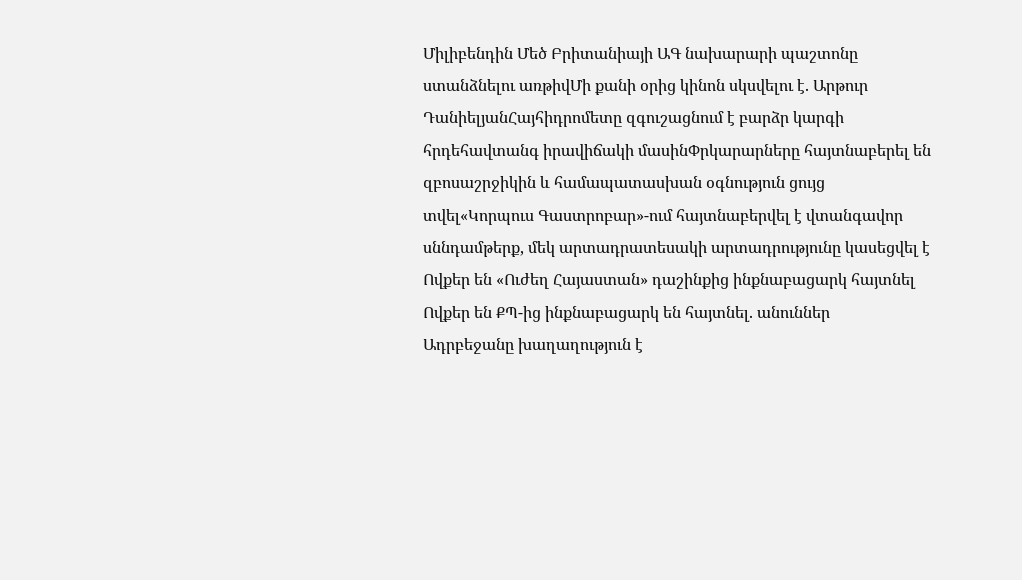Միլիբենդին Մեծ Բրիտանիայի ԱԳ նախարարի պաշտոնը ստանձնելու առթիվՄի քանի օրից կինոն սկսվելու է. Արթուր ԴանիելյանՀայհիդրոմետը զգուշացնում է բարձր կարգի հրդեհավտանգ իրավիճակի մասինՓրկարարները հայտնաբերել են զբոսաշրջիկին և համապատասխան օգնություն ցույց տվել«Կորպուս Գաստրոբար»-ում հայտնաբերվել է վտանգավոր սննդամթերք, մեկ արտադրատեսակի արտադրությունը կասեցվել է
Ովքեր են «Ուժեղ Հայաստան» դաշինքից ինքնաբացարկ հայտնել
Ովքեր են ՔՊ-ից ինքնաբացարկ են հայտնել. անուններ
Ադրբեջանը խաղաղություն է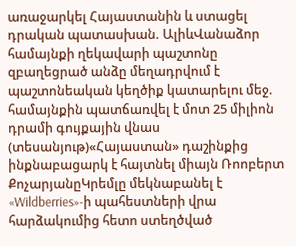առաջարկել Հայաստանին և ստացել դրական պատասխան. ԱլիևՎանաձոր համայնքի ղեկավարի պաշտոնը զբաղեցրած անձը մեղադրվում է պաշտոնեական կեղծիք կատարելու մեջ. համայնքին պատճառվել է մոտ 25 միլիոն դրամի գույքային վնաս (տեսանյութ)«Հայաստան» դաշինքից ինքնաբացարկ է հայտնել միայն Ռոոբերտ ՔոչարյանըԿրեմլը մեկնաբանել է «Wildberries»-ի պահեստների վրա հարձակումից հետո ստեղծված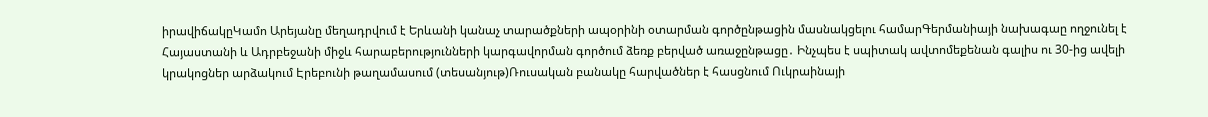իրավիճակըԿամո Արեյանը մեղադրվում է Երևանի կանաչ տարածքների ապօրինի օտարման գործընթացին մասնակցելու համարԳերմանիայի նախագաը ողջունել է Հայաստանի և Ադրբեջանի միջև հարաբերությունների կարգավորման գործում ձեռք բերված առաջընթացը․ Ինչպես է սպիտակ ավտոմեքենան գալիս ու 30-ից ավելի կրակոցներ արձակում Էրեբունի թաղամասում (տեսանյութ)Ռուսական բանակը հարվածներ է հասցնում Ուկրաինայի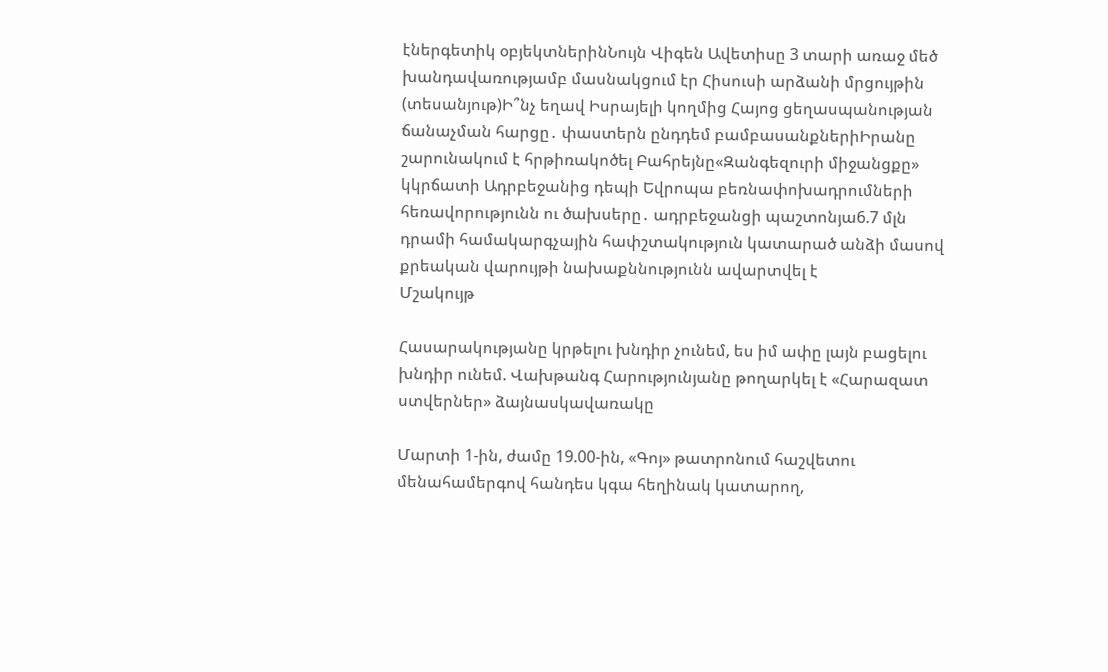էներգետիկ օբյեկտներինՆույն Վիգեն Ավետիսը 3 տարի առաջ մեծ խանդավառությամբ մասնակցում էր Հիսուսի արձանի մրցույթին (տեսանյութ)Ի՞նչ եղավ Իսրայելի կողմից Հայոց ցեղասպանության ճանաչման հարցը․ փաստերն ընդդեմ բամբասանքներիԻրանը շարունակում է հրթիռակոծել Բահրեյնը«Զանգեզուրի միջանցքը» կկրճատի Ադրբեջանից դեպի Եվրոպա բեռնափոխադրումների հեռավորությունն ու ծախսերը․ ադրբեջանցի պաշտոնյա6.7 մլն դրամի համակարգչային հափշտակություն կատարած անձի մասով քրեական վարույթի նախաքննությունն ավարտվել է
Մշակույթ

Հասարակությանը կրթելու խնդիր չունեմ, ես իմ ափը լայն բացելու խնդիր ունեմ. Վախթանգ Հարությունյանը թողարկել է «Հարազատ ստվերներ» ձայնասկավառակը

Մարտի 1-ին, ժամը 19.00-ին, «Գոյ» թատրոնում հաշվետու մենահամերգով հանդես կգա հեղինակ կատարող,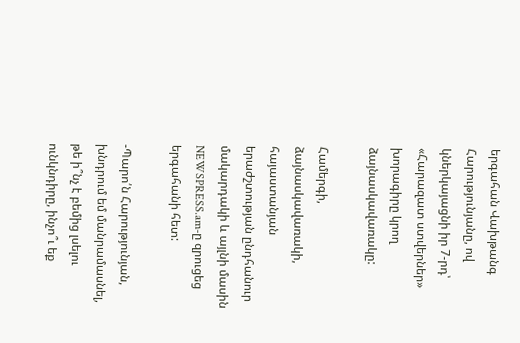երգահան Վախթանգ Հարությունյանը, ով կներկայացնի իր 7-րդ՝ «Հարազատ ստվերներ» խորագիրը կրող ձայնասկավառակը:

Համերգի, ձայնասկավառակի, հայաստանյան երաժշտության ընդհանուր մակարդակի և այլնի մասին NEWSPRESS.am-ը զրուցեց երգահանի հետ:

-Պարո՛ն Հարությունյան, խնդրում եմ մանրամասնել, թե ի՞նչ է բեմից լսելու ունկնդիրը, ինչո՞ւ եք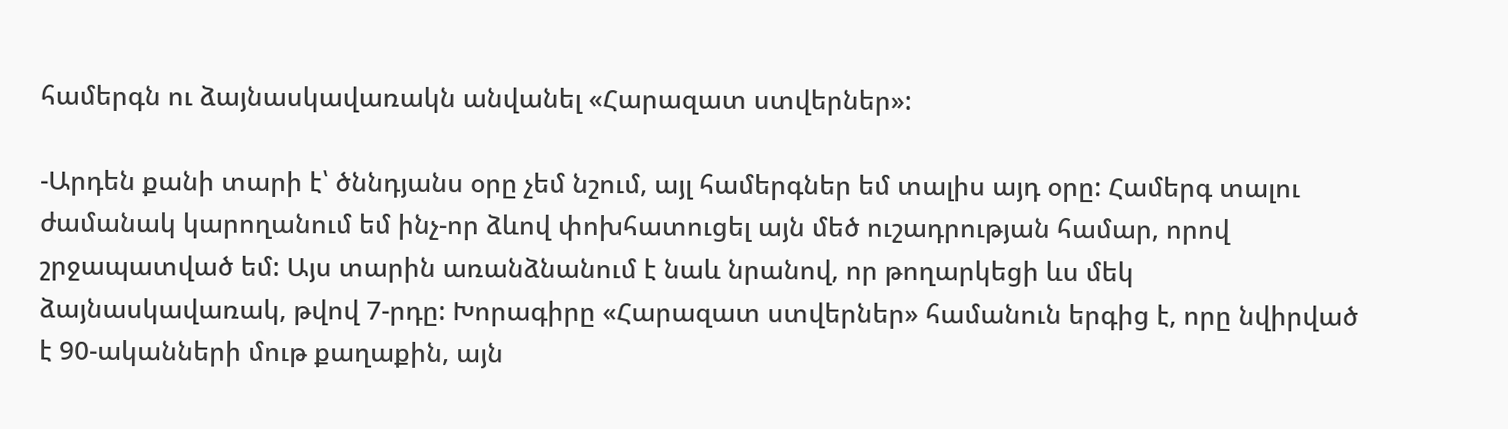համերգն ու ձայնասկավառակն անվանել «Հարազատ ստվերներ»:

-Արդեն քանի տարի է՝ ծննդյանս օրը չեմ նշում, այլ համերգներ եմ տալիս այդ օրը: Համերգ տալու ժամանակ կարողանում եմ ինչ-որ ձևով փոխհատուցել այն մեծ ուշադրության համար, որով շրջապատված եմ: Այս տարին առանձնանում է նաև նրանով, որ թողարկեցի ևս մեկ ձայնասկավառակ, թվով 7-րդը: Խորագիրը «Հարազատ ստվերներ» համանուն երգից է, որը նվիրված է 90-ականների մութ քաղաքին, այն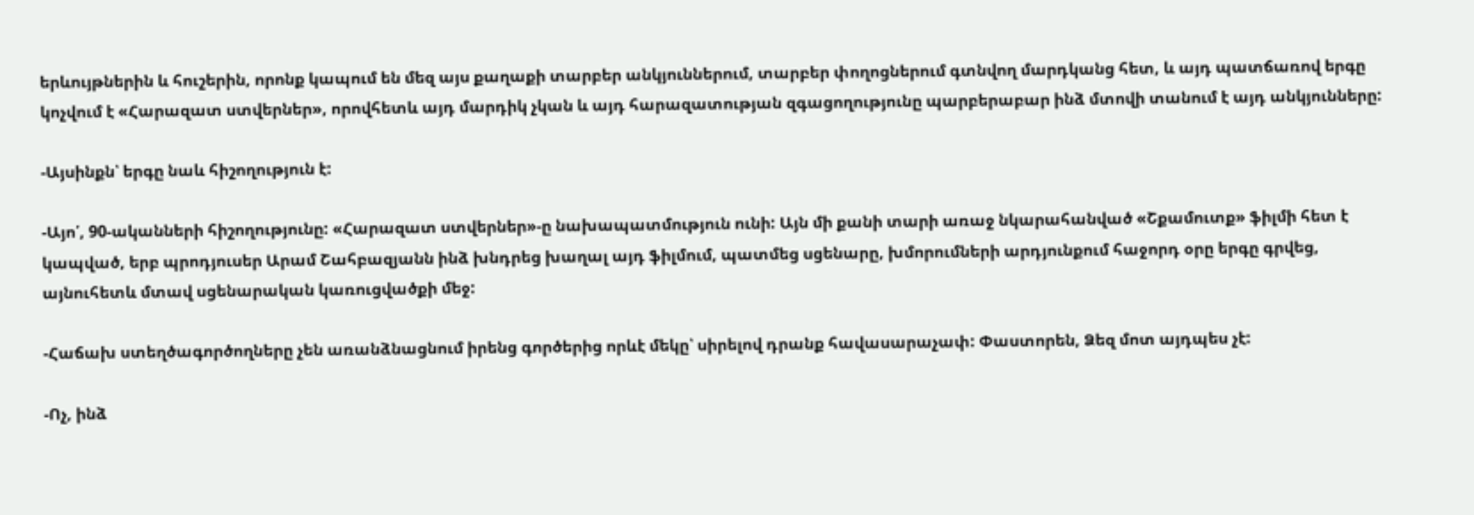երևույթներին և հուշերին, որոնք կապում են մեզ այս քաղաքի տարբեր անկյուններում, տարբեր փողոցներում գտնվող մարդկանց հետ, և այդ պատճառով երգը կոչվում է «Հարազատ ստվերներ», որովհետև այդ մարդիկ չկան և այդ հարազատության զգացողությունը պարբերաբար ինձ մտովի տանում է այդ անկյունները:

-Այսինքն՝ երգը նաև հիշողություն է:

-Այո՛, 90-ականների հիշողությունը: «Հարազատ ստվերներ»-ը նախապատմություն ունի: Այն մի քանի տարի առաջ նկարահանված «Շքամուտք» ֆիլմի հետ է կապված, երբ պրոդյուսեր Արամ Շահբազյանն ինձ խնդրեց խաղալ այդ ֆիլմում, պատմեց սցենարը, խմորումների արդյունքում հաջորդ օրը երգը գրվեց, այնուհետև մտավ սցենարական կառուցվածքի մեջ:

-Հաճախ ստեղծագործողները չեն առանձնացնում իրենց գործերից որևէ մեկը՝ սիրելով դրանք հավասարաչափ: Փաստորեն, Ձեզ մոտ այդպես չէ:

-Ոչ, ինձ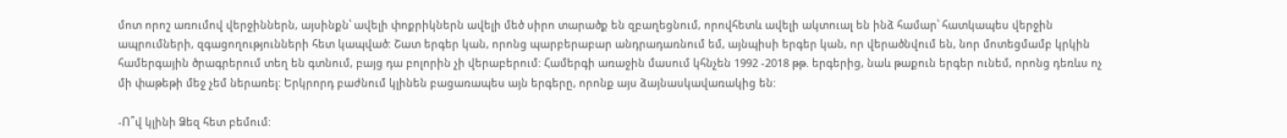մոտ որոշ առումով վերջիններն, այսինքն՝ ավելի փոքրիկներն ավելի մեծ սիրո տարածք են զբաղեցնում, որովհետև ավելի ակտուալ են ինձ համար՝ հատկապես վերջին ապրումների, զգացողությունների հետ կապված: Շատ երգեր կան, որոնց պարբերաբար անդրադառնում եմ, այնպիսի երգեր կան, որ վերածնվում են, նոր մոտեցմամբ կրկին համերգային ծրագրերում տեղ են գտնում, բայց դա բոլորին չի վերաբերում: Համերգի առաջին մասում կհնչեն 1992 -2018 թթ. երգերից, նաև թաքուն երգեր ունեմ, որոնց դեռևս ոչ մի փաթեթի մեջ չեմ ներառել: Երկրորդ բաժնում կլինեն բացառապես այն երգերը, որոնք այս ձայնասկավառակից են:

-Ո՞վ կլինի Ձեզ հետ բեմում: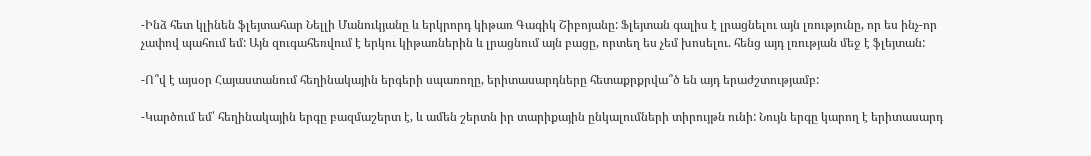-Ինձ հետ կլինեն ֆլեյտահար Նելլի Մանուկյանը և երկրորդ կիթառ Գագիկ Շիբոյանը: Ֆլեյտան գալիս է լրացնելու այն լռությունը, որ ես ինչ-որ չափով պահում եմ: Այն զուգահեռվում է երկու կիթառներին և լրացնում այն բացը, որտեղ ես չեմ խոսելու. հենց այդ լռության մեջ է ֆլեյտան:

-Ո՞վ է այսօր Հայաստանում հեղինակային երգերի սպառողը, երիտասարդները հետաքրքրվա՞ծ են այդ երաժշտությամբ:

-Կարծում եմ՝ հեղինակային երգը բազմաշերտ է, և ամեն շերտն իր տարիքային ընկալումների տիրույթն ունի: Նույն երգը կարող է երիտասարդ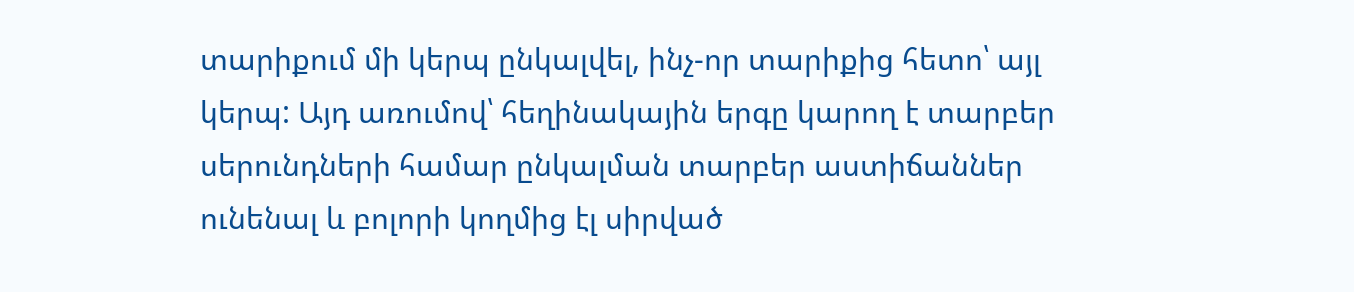տարիքում մի կերպ ընկալվել, ինչ-որ տարիքից հետո՝ այլ կերպ: Այդ առումով՝ հեղինակային երգը կարող է տարբեր սերունդների համար ընկալման տարբեր աստիճաններ ունենալ և բոլորի կողմից էլ սիրված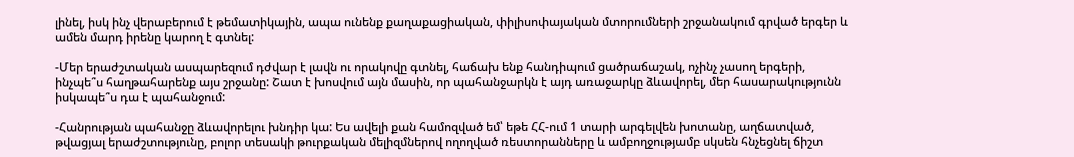լինել, իսկ ինչ վերաբերում է թեմատիկային, ապա ունենք քաղաքացիական, փիլիսոփայական մտորումների շրջանակում գրված երգեր և ամեն մարդ իրենը կարող է գտնել:

-Մեր երաժշտական ասպարեզում դժվար է լավն ու որակովը գտնել, հաճախ ենք հանդիպում ցածրաճաշակ, ոչինչ չասող երգերի, ինչպե՞ս հաղթահարենք այս շրջանը: Շատ է խոսվում այն մասին, որ պահանջարկն է այդ առաջարկը ձևավորել, մեր հասարակությունն իսկապե՞ս դա է պահանջում:

-Հանրության պահանջը ձևավորելու խնդիր կա: Ես ավելի քան համոզված եմ՝ եթե ՀՀ-ում 1 տարի արգելվեն խոտանը, աղճատված, թվացյալ երաժշտությունը, բոլոր տեսակի թուրքական մելիզմներով ողողված ռեստորանները և ամբողջությամբ սկսեն հնչեցնել ճիշտ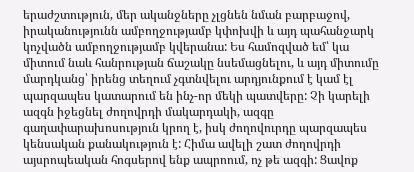երաժշտություն, մեր ականջները չլցնեն նման բարբաջով, իրականությունն ամբողջությամբ կփոխվի և այդ պահանջարկ կոչվածն ամբողջությամբ կվերանա: Ես համոզված եմ՝ կա միտում նաև հանրության ճաշակը նսեմացնելու, և այդ միտումը մարդկանց՝ իրենց տեղում չգտնվելու արդյունքում է կամ էլ պարզապես կատարում են ինչ-որ մեկի պատվերը: Չի կարելի ազգն իջեցնել ժողովրդի մակարդակի, ազգը գաղափարախոսություն կրող է, իսկ ժողովուրդը պարզապես կենսական քանակություն է: Հիմա ավելի շատ ժողովրդի այսրոպեական հոգսերով ենք ապրոում, ոչ թե ազգի: Ցավոք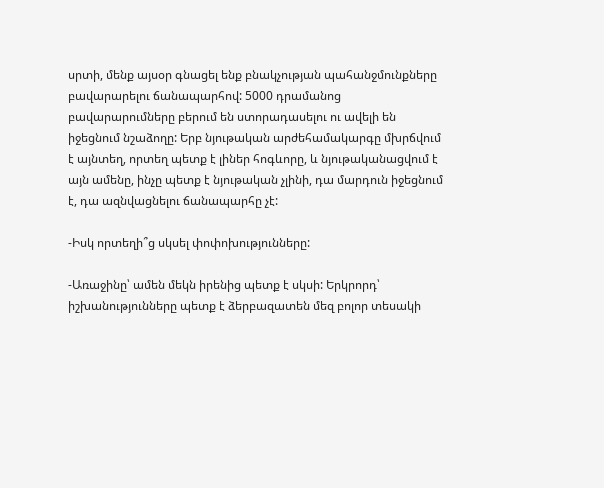սրտի, մենք այսօր գնացել ենք բնակչության պահանջմունքները բավարարելու ճանապարհով: 5000 դրամանոց բավարարումները բերում են ստորադասելու ու ավելի են իջեցնում նշաձողը: Երբ նյութական արժեհամակարգը մխրճվում է այնտեղ, որտեղ պետք է լիներ հոգևորը, և նյութականացվում է այն ամենը, ինչը պետք է նյութական չլինի, դա մարդուն իջեցնում է, դա ազնվացնելու ճանապարհը չէ:

-Իսկ որտեղի՞ց սկսել փոփոխությունները:

-Առաջինը՝ ամեն մեկն իրենից պետք է սկսի: Երկրորդ՝ իշխանությունները պետք է ձերբազատեն մեզ բոլոր տեսակի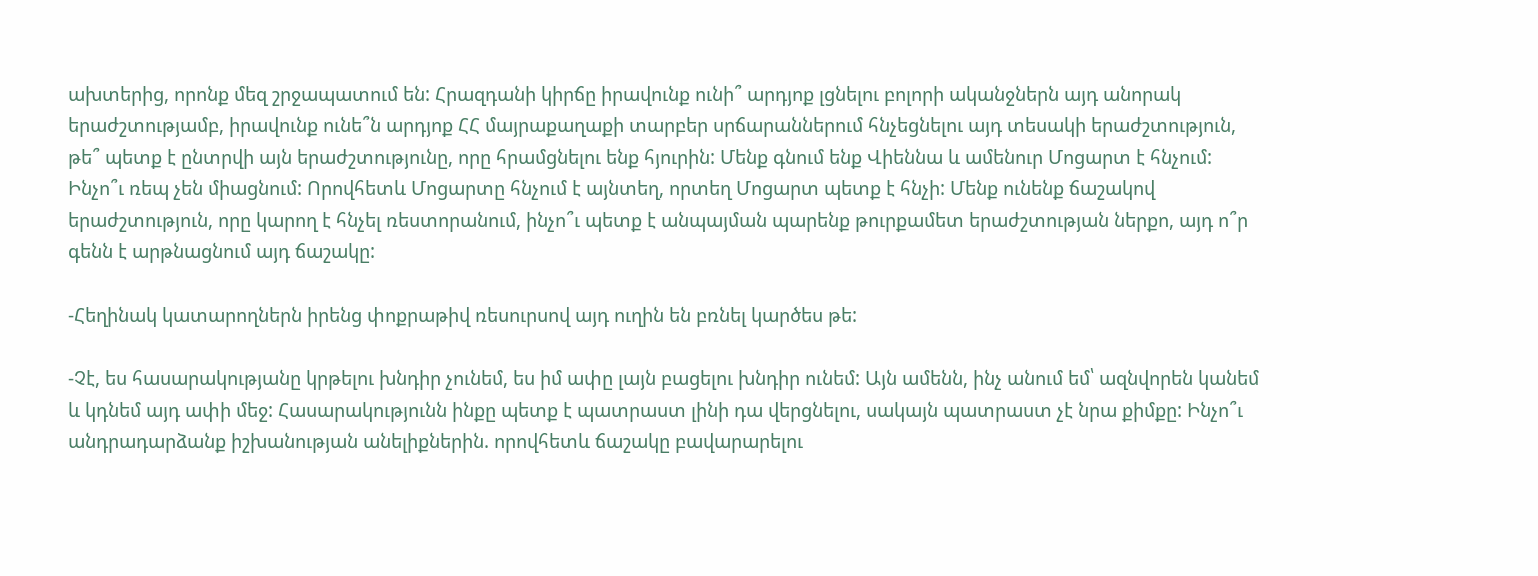ախտերից, որոնք մեզ շրջապատում են: Հրազդանի կիրճը իրավունք ունի՞ արդյոք լցնելու բոլորի ականջներն այդ անորակ երաժշտությամբ, իրավունք ունե՞ն արդյոք ՀՀ մայրաքաղաքի տարբեր սրճարաններում հնչեցնելու այդ տեսակի երաժշտություն, թե՞ պետք է ընտրվի այն երաժշտությունը, որը հրամցնելու ենք հյուրին: Մենք գնում ենք Վիեննա և ամենուր Մոցարտ է հնչում: Ինչո՞ւ ռեպ չեն միացնում: Որովհետև Մոցարտը հնչում է այնտեղ, որտեղ Մոցարտ պետք է հնչի: Մենք ունենք ճաշակով երաժշտություն, որը կարող է հնչել ռեստորանում, ինչո՞ւ պետք է անպայման պարենք թուրքամետ երաժշտության ներքո, այդ ո՞ր գենն է արթնացնում այդ ճաշակը:

-Հեղինակ կատարողներն իրենց փոքրաթիվ ռեսուրսով այդ ուղին են բռնել կարծես թե:

-Չէ, ես հասարակությանը կրթելու խնդիր չունեմ, ես իմ ափը լայն բացելու խնդիր ունեմ: Այն ամենն, ինչ անում եմ՝ ազնվորեն կանեմ և կդնեմ այդ ափի մեջ: Հասարակությունն ինքը պետք է պատրաստ լինի դա վերցնելու, սակայն պատրաստ չէ նրա քիմքը: Ինչո՞ւ անդրադարձանք իշխանության անելիքներին. որովհետև ճաշակը բավարարելու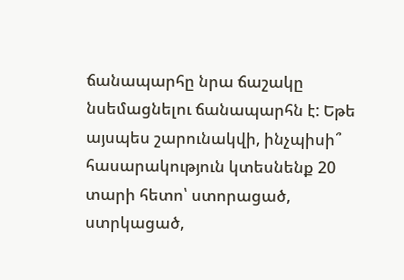ճանապարհը նրա ճաշակը նսեմացնելու ճանապարհն է: Եթե այսպես շարունակվի, ինչպիսի՞ հասարակություն կտեսնենք 20 տարի հետո՝ ստորացած, ստրկացած,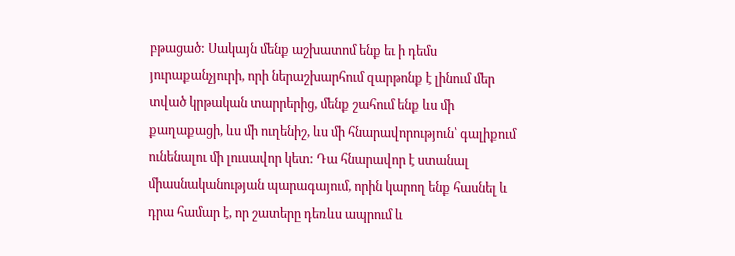բթացած: Սակայն մենք աշխատոմ ենք եւ ի դեմս յուրաքանչյուրի, որի ներաշխարհում զարթոնք է լինում մեր տված կրթական տարրերից, մենք շահում ենք ևս մի քաղաքացի, ևս մի ուղենիշ, ևս մի հնարավորություն՝ գալիքում ունենալու մի լուսավոր կետ: Դա հնարավոր է ստանալ միասնականության պարագայում, որին կարող ենք հասնել և դրա համար է, որ շատերը դեռևս ապրում և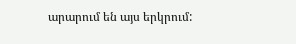արարում են այս երկրում: